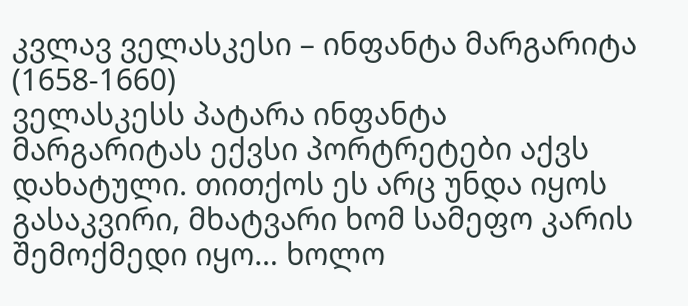კვლავ ველასკესი – ინფანტა მარგარიტა (1658-1660)
ველასკესს პატარა ინფანტა მარგარიტას ექვსი პორტრეტები აქვს დახატული. თითქოს ეს არც უნდა იყოს გასაკვირი, მხატვარი ხომ სამეფო კარის შემოქმედი იყო… ხოლო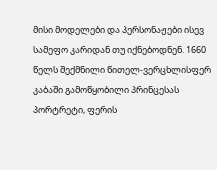მისი მოდელები და პერსონაჟები ისევ სამეფო კარიდან თუ იქნებოდნენ. 1660 წელს შექმნილი წითელ-ვერცხლისფერ კაბაში გამოწყობილი პრინცესას პორტრეტი, ფერის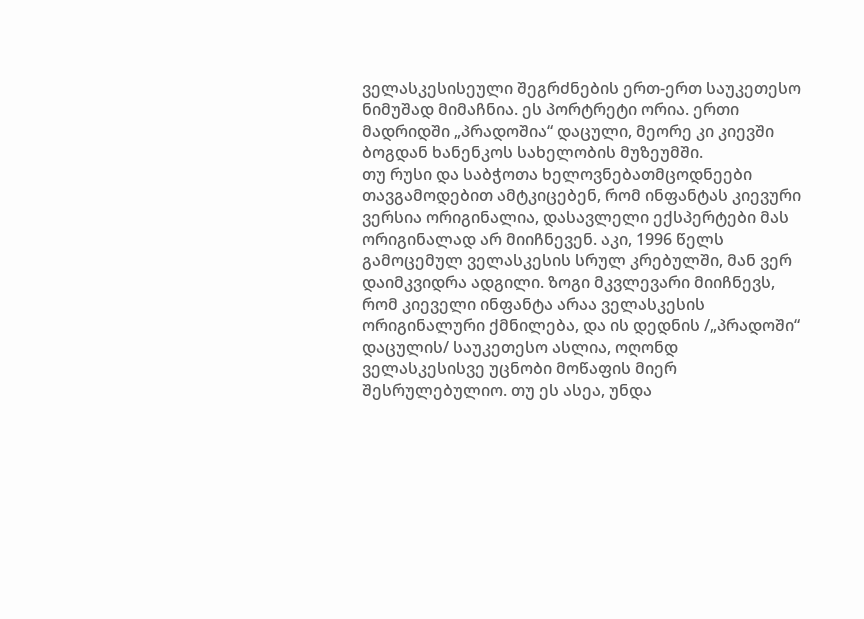ველასკესისეული შეგრძნების ერთ-ერთ საუკეთესო ნიმუშად მიმაჩნია. ეს პორტრეტი ორია. ერთი მადრიდში „პრადოშია“ დაცული, მეორე კი კიევში ბოგდან ხანენკოს სახელობის მუზეუმში.
თუ რუსი და საბჭოთა ხელოვნებათმცოდნეები თავგამოდებით ამტკიცებენ, რომ ინფანტას კიევური ვერსია ორიგინალია, დასავლელი ექსპერტები მას ორიგინალად არ მიიჩნევენ. აკი, 1996 წელს გამოცემულ ველასკესის სრულ კრებულში, მან ვერ დაიმკვიდრა ადგილი. ზოგი მკვლევარი მიიჩნევს, რომ კიეველი ინფანტა არაა ველასკესის ორიგინალური ქმნილება, და ის დედნის /„პრადოში“ დაცულის/ საუკეთესო ასლია, ოღონდ ველასკესისვე უცნობი მოწაფის მიერ შესრულებულიო. თუ ეს ასეა, უნდა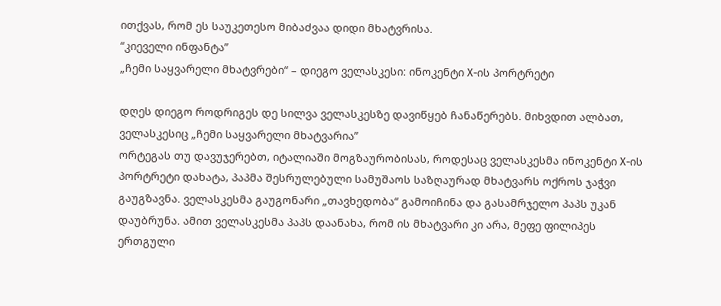ითქვას, რომ ეს საუკეთესო მიბაძვაა დიდი მხატვრისა.
“კიეველი ინფანტა”
„ჩემი საყვარელი მხატვრები“ – დიეგო ველასკესი: ინოკენტი X-ის პორტრეტი

დღეს დიეგო როდრიგეს დე სილვა ველასკესზე დავიწყებ ჩანაწერებს. მიხვდით ალბათ, ველასკესიც „ჩემი საყვარელი მხატვარია”
ორტეგას თუ დავუჯერებთ, იტალიაში მოგზაურობისას, როდესაც ველასკესმა ინოკენტი X-ის პორტრეტი დახატა, პაპმა შესრულებული სამუშაოს საზღაურად მხატვარს ოქროს ჯაჭვი გაუგზავნა. ველასკესმა გაუგონარი „თავხედობა“ გამოიჩინა და გასამრჯელო პაპს უკან დაუბრუნა. ამით ველასკესმა პაპს დაანახა, რომ ის მხატვარი კი არა, მეფე ფილიპეს ერთგული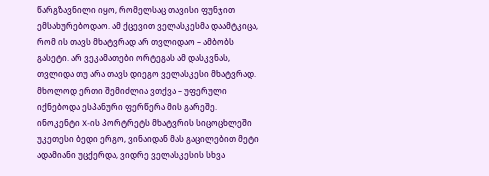წარგზავნილი იყო, რომელსაც თავისი ფუნჯით ემსახურებოდაო. ამ ქცევით ველასკესმა დაამტკიცა, რომ ის თავს მხატვრად არ თვლიდაო – ამბობს გასეტი. არ ვეკამათები ორტეგას ამ დასკვნას, თვლიდა თუ არა თავს დიეგო ველასკესი მხატვრად. მხოლოდ ერთი შემიძლია ვთქვა – უფერული იქნებოდა ესპანური ფერწერა მის გარეშე.
ინოკენტი X-ის პორტრეტს მხატვრის სიცოცხლეში უკეთესი ბედი ერგო, ვინაიდან მას გაცილებით მეტი ადამიანი უცქერდა, ვიდრე ველასკესის სხვა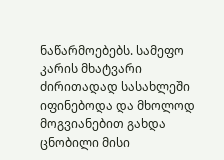ნაწარმოებებს. სამეფო კარის მხატვარი ძირითადად სასახლეში იფინებოდა და მხოლოდ მოგვიანებით გახდა ცნობილი მისი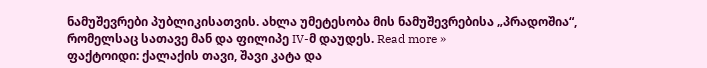ნამუშევრები პუბლიკისათვის. ახლა უმეტესობა მის ნამუშევრებისა „პრადოშია“, რომელსაც სათავე მან და ფილიპე IV-მ დაუდეს. Read more »
ფაქტოიდი: ქალაქის თავი, შავი კატა და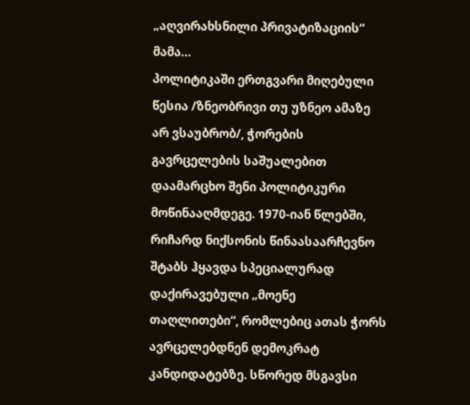„აღვირახსნილი პრივატიზაციის“ მამა…
პოლიტიკაში ერთგვარი მიღებული წესია /ზნეობრივი თუ უზნეო ამაზე არ ვსაუბრობ/, ჭორების გავრცელების საშუალებით დაამარცხო შენი პოლიტიკური მოწინააღმდეგე. 1970-იან წლებში, რიჩარდ ნიქსონის წინაასაარჩევნო შტაბს ჰყავდა სპეციალურად დაქირავებული „მოენე თაღლითები“, რომლებიც ათას ჭორს ავრცელებდნენ დემოკრატ კანდიდატებზე. სწორედ მსგავსი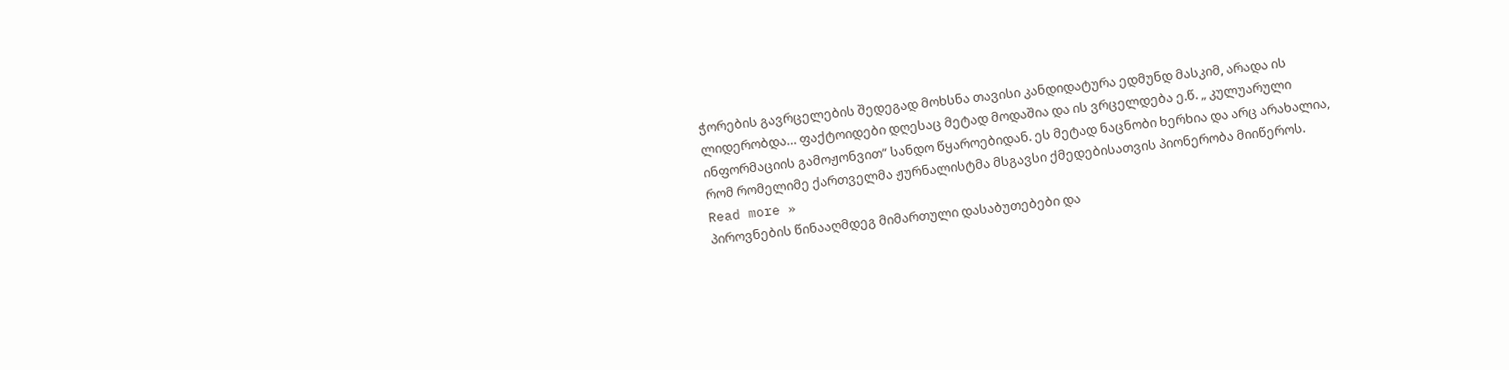ჭორების გავრცელების შედეგად მოხსნა თავისი კანდიდატურა ედმუნდ მასკიმ, არადა ის ლიდერობდა… ფაქტოიდები დღესაც მეტად მოდაშია და ის ვრცელდება ე.წ. „ კულუარული ინფორმაციის გამოჟონვით“ სანდო წყაროებიდან. ეს მეტად ნაცნობი ხერხია და არც არახალია, რომ რომელიმე ქართველმა ჟურნალისტმა მსგავსი ქმედებისათვის პიონერობა მიიწეროს. Read more »
პიროვნების წინააღმდეგ მიმართული დასაბუთებები და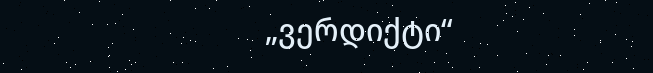„ვერდიქტი“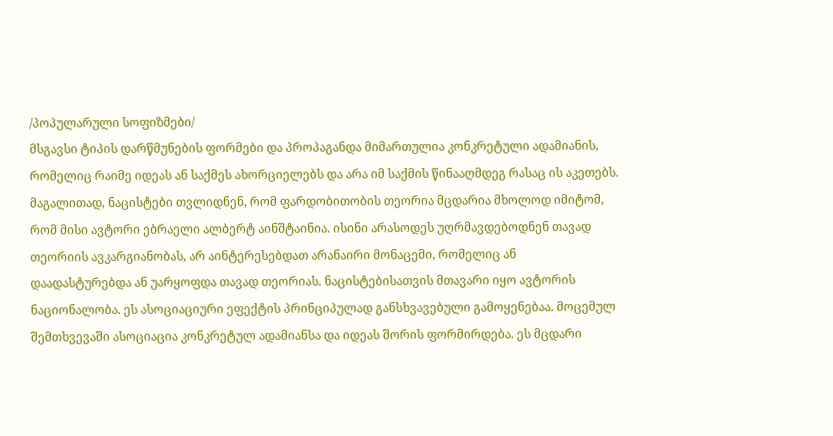/პოპულარული სოფიზმები/
მსგავსი ტიპის დარწმუნების ფორმები და პროპაგანდა მიმართულია კონკრეტული ადამიანის, რომელიც რაიმე იდეას ან საქმეს ახორციელებს და არა იმ საქმის წინააღმდეგ რასაც ის აკეთებს. მაგალითად, ნაცისტები თვლიდნენ, რომ ფარდობითობის თეორია მცდარია მხოლოდ იმიტომ, რომ მისი ავტორი ებრაელი ალბერტ აინშტაინია. ისინი არასოდეს უღრმავდებოდნენ თავად თეორიის ავკარგიანობას, არ აინტერესებდათ არანაირი მონაცემი, რომელიც ან დაადასტურებდა ან უარყოფდა თავად თეორიას. ნაცისტებისათვის მთავარი იყო ავტორის ნაციონალობა. ეს ასოციაციური ეფექტის პრინციპულად განსხვავებული გამოყენებაა. მოცემულ შემთხვევაში ასოციაცია კონკრეტულ ადამიანსა და იდეას შორის ფორმირდება. ეს მცდარი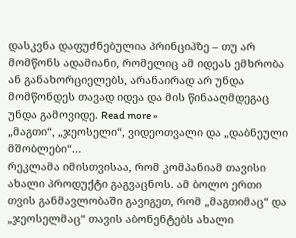დასკვნა დაფუძნებულია პრინციპზე – თუ არ მომწონს ადამიანი, რომელიც ამ იდეას ემხრობა ან განახორციელებს, არანაირად არ უნდა მომწონდეს თავად იდეა და მის წინააღმდეგაც უნდა გამოვიდე. Read more »
„მაგთი“, „ჯეოსელი“, ვიდეოთვალი და „დაბნეული მშობლები“…
რეკლამა იმისთვისაა, რომ კომპანიამ თავისი ახალი პროდუქტი გაგვაცნოს. ამ ბოლო ერთი თვის განმავლობაში გავიგეთ, რომ „მაგთიმაც“ და „ჯეოსელმაც“ თავის აბონენტებს ახალი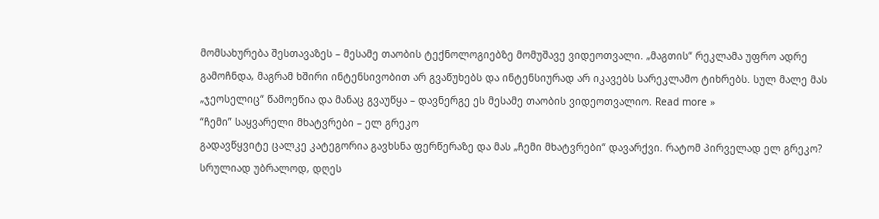მომსახურება შესთავაზეს – მესამე თაობის ტექნოლოგიებზე მომუშავე ვიდეოთვალი. „მაგთის“ რეკლამა უფრო ადრე გამოჩნდა, მაგრამ ხშირი ინტენსივობით არ გვაწუხებს და ინტენსიურად არ იკავებს სარეკლამო ტიხრებს. სულ მალე მას „ჯეოსელიც“ წამოეწია და მანაც გვაუწყა – დავნერგე ეს მესამე თაობის ვიდეოთვალიო. Read more »
“ჩემი” საყვარელი მხატვრები – ელ გრეკო
გადავწყვიტე ცალკე კატეგორია გავხსნა ფერწერაზე და მას „ჩემი მხატვრები“ დავარქვი. რატომ პირველად ელ გრეკო? სრულიად უბრალოდ, დღეს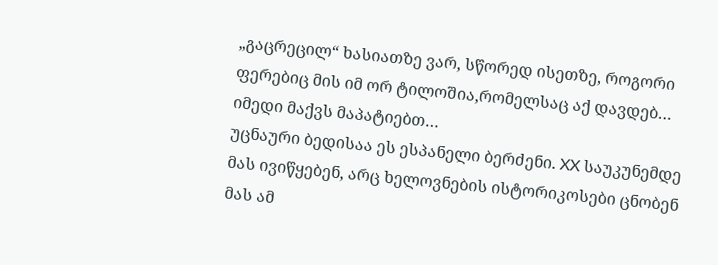„გაცრეცილ“ ხასიათზე ვარ, სწორედ ისეთზე, როგორი ფერებიც მის იმ ორ ტილოშია,რომელსაც აქ დავდებ… იმედი მაქვს მაპატიებთ…
უცნაური ბედისაა ეს ესპანელი ბერძენი. XX საუკუნემდე მას ივიწყებენ, არც ხელოვნების ისტორიკოსები ცნობენ მას ამ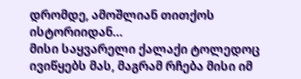დრომდე, ამოშლიან თითქოს ისტორიიდან…
მისი საყვარელი ქალაქი ტოლედოც ივიწყებს მას, მაგრამ რჩება მისი იმ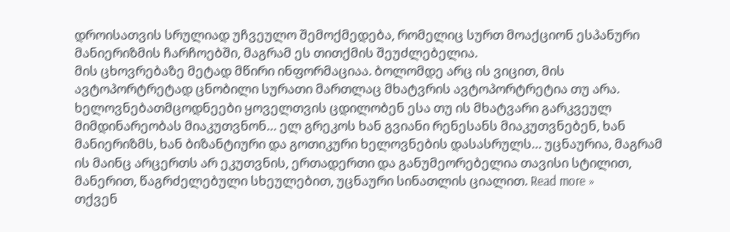დროისათვის სრულიად უჩვეულო შემოქმედება, რომელიც სურთ მოაქციონ ესპანური მანიერიზმის ჩარჩოებში, მაგრამ ეს თითქმის შეუძლებელია.
მის ცხოვრებაზე მეტად მწირი ინფორმაციაა. ბოლომდე არც ის ვიცით, მის ავტოპორტრეტად ცნობილი სურათი მართლაც მხატვრის ავტოპორტრეტია თუ არა.
ხელოვნებათმცოდნეები ყოველთვის ცდილობენ ესა თუ ის მხატვარი გარკვეულ მიმდინარეობას მიაკუთვნონ… ელ გრეკოს ხან გვიანი რენესანს მიაკუთვნებენ, ხან მანიერიზმს, ხან ბიზანტიური და გოთიკური ხელოვნების დასასრულს… უცნაურია, მაგრამ ის მაინც არცერთს არ ეკუთვნის, ერთადერთი და განუმეორებელია თავისი სტილით, მანერით, წაგრძელებული სხეულებით, უცნაური სინათლის ციალით. Read more »
თქვენ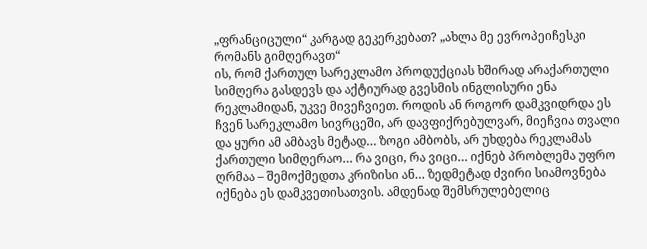„ფრანციცული“ კარგად გეკერკებათ? „ახლა მე ევროპეიჩესკი რომანს გიმღერავთ“
ის, რომ ქართულ სარეკლამო პროდუქციას ხშირად არაქართული სიმღერა გასდევს და აქტიურად გვესმის ინგლისური ენა რეკლამიდან, უკვე მივეჩვიეთ. როდის ან როგორ დამკვიდრდა ეს ჩვენ სარეკლამო სივრცეში, არ დავფიქრებულვარ, მიეჩვია თვალი და ყური ამ ამბავს მეტად… ზოგი ამბობს, არ უხდება რეკლამას ქართული სიმღერაო… რა ვიცი, რა ვიცი… იქნებ პრობლემა უფრო ღრმაა – შემოქმედთა კრიზისი ან… ზედმეტად ძვირი სიამოვნება იქნება ეს დამკვეთისათვის. ამდენად შემსრულებელიც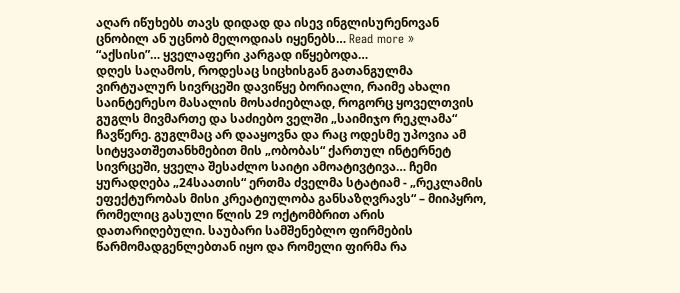აღარ იწუხებს თავს დიდად და ისევ ინგლისურენოვან ცნობილ ან უცნობ მელოდიას იყენებს… Read more »
“აქსისი”… ყველაფერი კარგად იწყებოდა…
დღეს საღამოს, როდესაც სიცხისგან გათანგულმა ვირტუალურ სივრცეში დავიწყე ბორიალი, რაიმე ახალი საინტერესო მასალის მოსაძიებლად, როგორც ყოველთვის გუგლს მივმართე და საძიებო ველში „საიმიჯო რეკლამა“ ჩავწერე. გუგლმაც არ დააყოვნა და რაც ოდესმე უპოვია ამ სიტყვათშეთანხმებით მის „ობობას“ ქართულ ინტერნეტ სივრცეში, ყველა შესაძლო საიტი ამოატივტივა… ჩემი ყურადღება „24საათის“ ერთმა ძველმა სტატიამ - „რეკლამის ეფექტურობას მისი კრეატიულობა განსაზღვრავს“ – მიიპყრო, რომელიც გასული წლის 29 ოქტომბრით არის დათარიღებული. საუბარი სამშენებლო ფირმების წარმომადგენლებთან იყო და რომელი ფირმა რა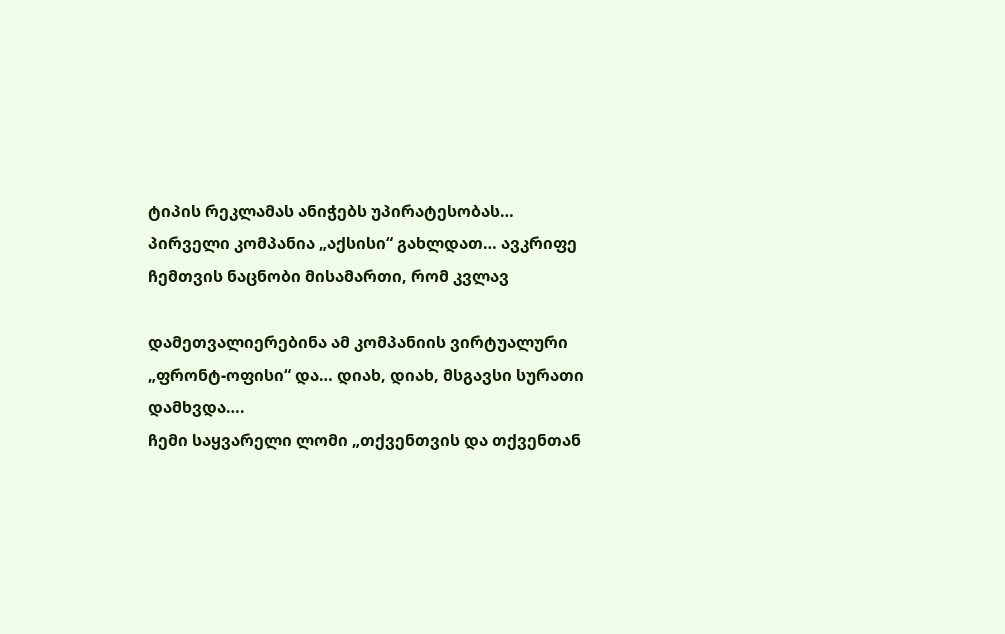ტიპის რეკლამას ანიჭებს უპირატესობას… პირველი კომპანია „აქსისი“ გახლდათ… ავკრიფე ჩემთვის ნაცნობი მისამართი, რომ კვლავ

დამეთვალიერებინა ამ კომპანიის ვირტუალური „ფრონტ-ოფისი“ და… დიახ, დიახ, მსგავსი სურათი დამხვდა….
ჩემი საყვარელი ლომი „თქვენთვის და თქვენთან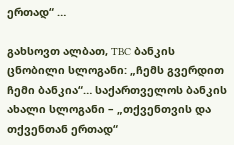ერთად“ …

გახსოვთ ალბათ, TBC ბანკის ცნობილი სლოგანი: „ჩემს გვერდით ჩემი ბანკია“… საქართველოს ბანკის ახალი სლოგანი – „თქვენთვის და თქვენთან ერთად“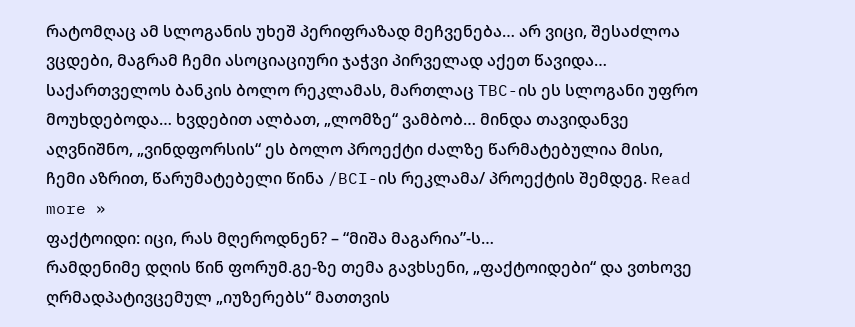რატომღაც ამ სლოგანის უხეშ პერიფრაზად მეჩვენება… არ ვიცი, შესაძლოა ვცდები, მაგრამ ჩემი ასოციაციური ჯაჭვი პირველად აქეთ წავიდა…
საქართველოს ბანკის ბოლო რეკლამას, მართლაც TBC-ის ეს სლოგანი უფრო მოუხდებოდა… ხვდებით ალბათ, „ლომზე“ ვამბობ… მინდა თავიდანვე აღვნიშნო, „ვინდფორსის“ ეს ბოლო პროექტი ძალზე წარმატებულია მისი, ჩემი აზრით, წარუმატებელი წინა /BCI-ის რეკლამა/ პროექტის შემდეგ. Read more »
ფაქტოიდი: იცი, რას მღეროდნენ? – “მიშა მაგარია”-ს…
რამდენიმე დღის წინ ფორუმ.გე-ზე თემა გავხსენი, „ფაქტოიდები“ და ვთხოვე ღრმადპატივცემულ „იუზერებს“ მათთვის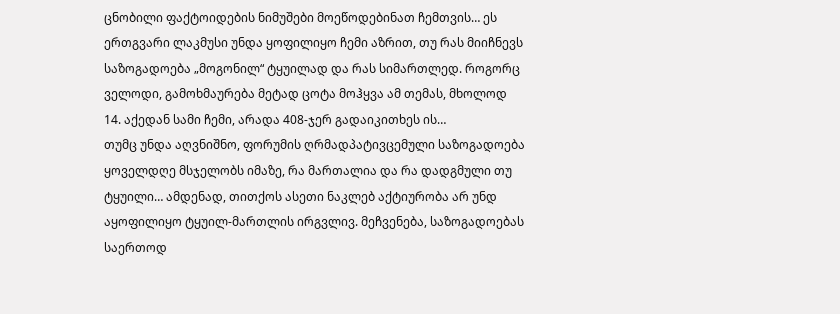ცნობილი ფაქტოიდების ნიმუშები მოეწოდებინათ ჩემთვის… ეს ერთგვარი ლაკმუსი უნდა ყოფილიყო ჩემი აზრით, თუ რას მიიჩნევს საზოგადოება „მოგონილ“ ტყუილად და რას სიმართლედ. როგორც ველოდი, გამოხმაურება მეტად ცოტა მოჰყვა ამ თემას, მხოლოდ 14. აქედან სამი ჩემი, არადა 408-ჯერ გადაიკითხეს ის…
თუმც უნდა აღვნიშნო, ფორუმის ღრმადპატივცემული საზოგადოება ყოველდღე მსჯელობს იმაზე, რა მართალია და რა დადგმული თუ ტყუილი… ამდენად, თითქოს ასეთი ნაკლებ აქტიურობა არ უნდ აყოფილიყო ტყუილ-მართლის ირგვლივ. მეჩვენება, საზოგადოებას საერთოდ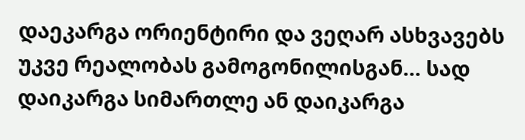დაეკარგა ორიენტირი და ვეღარ ასხვავებს უკვე რეალობას გამოგონილისგან… სად დაიკარგა სიმართლე ან დაიკარგა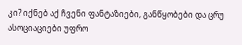კი? იქნებ აქ ჩვენი ფანტაზიები, განწყობები და ცრუ ასოციაციები უფრო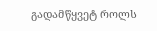გადამწყვეტ როლს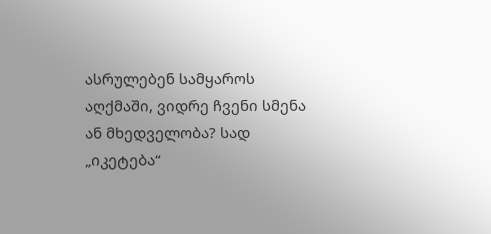ასრულებენ სამყაროს აღქმაში, ვიდრე ჩვენი სმენა ან მხედველობა? სად „იკეტება“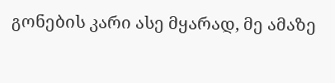გონების კარი ასე მყარად, მე ამაზე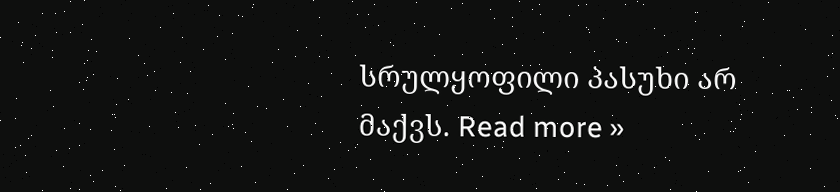სრულყოფილი პასუხი არ მაქვს. Read more »